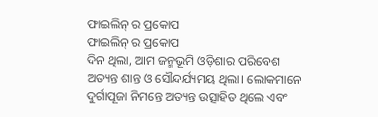ଫାଇଲିନ୍ ର ପ୍ରକୋପ
ଫାଇଲିନ୍ ର ପ୍ରକୋପ
ଦିନ ଥିଲା, ଆମ ଜନ୍ମଭୂମି ଓଡ଼ିଶାର ପରିବେଶ ଅତ୍ୟନ୍ତ ଶାନ୍ତ ଓ ସୌନ୍ଦର୍ଯ୍ୟମୟ ଥିଲା। ଲୋକମାନେ ଦୁର୍ଗାପୂଜା ନିମନ୍ତେ ଅତ୍ୟନ୍ତ ଉତ୍ସାହିତ ଥିଲେ ଏବଂ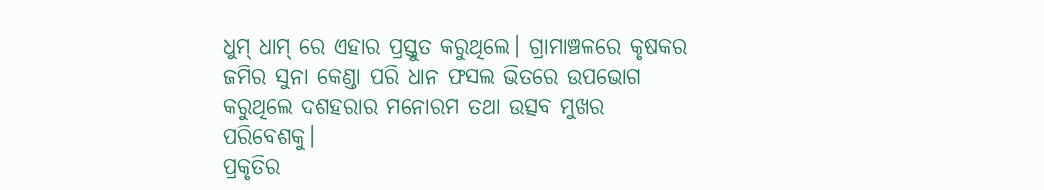ଧୁମ୍ ଧାମ୍ ରେ ଏହାର ପ୍ରସ୍ତୁତ କରୁଥିଲେ। ଗ୍ରାମାଞ୍ଚଳରେ କୃଷକର ଜମିର ସୁନା କେଣ୍ଡା ପରି ଧାନ ଫସଲ ଭିତରେ ଉପଭୋଗ କରୁଥିଲେ ଦଶହରାର ମନୋରମ ତଥା ଉତ୍ସବ ମୁଖର ପରିବେଶକୁ।
ପ୍ରକୃତିର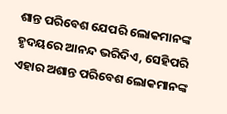ଶାନ୍ତ ପରିବେଶ ଯେପରି ଲୋକମାନଙ୍କ ହୃଦୟରେ ଆନନ୍ଦ ଭରିଦିଏ, ସେହିପରି ଏହାର ଅଶାନ୍ତ ପରିବେଶ ଲୋକମାନଙ୍କ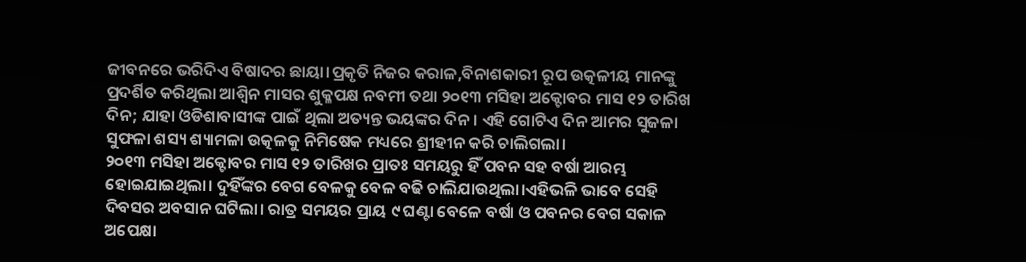ଜୀବନରେ ଭରିଦିଏ ବିଷାଦର ଛାୟା।ପ୍ରକୃତି ନିଜର କରାଳ,ବିନାଶକାରୀ ରୂପ ଉତ୍କଳୀୟ ମାନଙ୍କୁ ପ୍ରଦର୍ଶିତ କରିଥିଲା ଆଶ୍ୱିନ ମାସର ଶୁକ୍ଳପକ୍ଷ ନବମୀ ତଥା ୨୦୧୩ ମସିହା ଅକ୍ଟୋବର ମାସ ୧୨ ତାରିଖ ଦିନ; ଯାହା ଓଡିଶାବାସୀଙ୍କ ପାଇଁ ଥିଲା ଅତ୍ୟନ୍ତ ଭୟଙ୍କର ଦିନ। ଏହି ଗୋଟିଏ ଦିନ ଆମର ସୁଜଳା ସୁଫଳା ଶସ୍ୟ ଶ୍ୟାମଳା ଉତ୍କଳକୁ ନିମିଷେକ ମଧ୍ୟରେ ଶ୍ରୀହୀନ କରି ଚାଲିଗଲା।
୨୦୧୩ ମସିହା ଅକ୍ଟୋବର ମାସ ୧୨ ତାରିଖର ପ୍ରାତଃ ସମୟରୁ ହିଁ ପବନ ସହ ବର୍ଷା ଆରମ୍ଭ ହୋଇଯାଇଥିଲା। ଦୁହିଁଙ୍କର ବେଗ ବେଳକୁ ବେଳ ବଢି ଚାଲିଯାଉଥିଲା।ଏହିଭଳି ଭାବେ ସେହି ଦିବସର ଅବସାନ ଘଟିଲା। ରାତ୍ର ସମୟର ପ୍ରାୟ ୯ ଘଣ୍ଟା ବେଳେ ବର୍ଷା ଓ ପବନର ବେଗ ସକାଳ ଅପେକ୍ଷା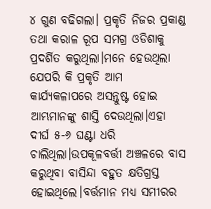୪ ଗୁଣ ବଢିଗଲା। ପ୍ରକୃତି ନିଜର ପ୍ରକାଣ୍ଡ ତଥା କରାଳ ରୂପ ସମଗ୍ର ଓଡିଶାକୁ ପ୍ରଦର୍ଶିତ କରୁଥିଲା।ମନେ ହେଉଥିଲା ଯେପରି କି ପ୍ରକୃତି ଆମ କାର୍ଯ୍ୟକଳାପରେ ଅସନ୍ତୁଷ୍ଟ ହୋଇ ଆମ୍ଭମାନଙ୍କୁ ଶାସ୍ତି ଦେଉଥିଲା।ଏହା ଦୀର୍ଘ ୫-୬ ଘଣ୍ଟା ଧରି ଚାଲିଥିଲା।ଉପକୂଳବର୍ତ୍ତୀ ଅଞ୍ଚଳରେ ବାସ କରୁଥିବା ବାସିନ୍ଦା ବହୁତ କ୍ଷତିଗ୍ରସ୍ତ ହୋଇଥିଲେ।ବର୍ତ୍ତମାନ ମଧ୍ୟ ସମୀରର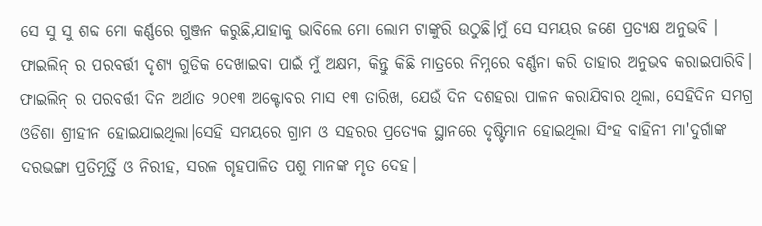ସେ ସୁ ସୁ ଶବ୍ଦ ମୋ କର୍ଣ୍ଣରେ ଗୁଞ୍ଜନ କରୁଛି,ଯାହାକୁ ଭାବିଲେ ମୋ ଲୋମ ଟାଙ୍କୁରି ଉଠୁଛି।ମୁଁ ସେ ସମୟର ଜଣେ ପ୍ରତ୍ୟକ୍ଷ ଅନୁଭବି । ଫାଇଲିନ୍ ର ପରବର୍ତ୍ତୀ ଦୃଶ୍ୟ ଗୁଡିକ ଦେଖାଇବା ପାଇଁ ମୁଁ ଅକ୍ଷମ, କିନ୍ତୁ କିଛି ମାତ୍ରରେ ନିମ୍ନରେ ବର୍ଣ୍ଣନା କରି ତାହାର ଅନୁଭବ କରାଇପାରିବି।
ଫାଇଲିନ୍ ର ପରବର୍ତ୍ତୀ ଦିନ ଅର୍ଥାତ ୨୦୧୩ ଅକ୍ଟୋବର ମାସ ୧୩ ତାରିଖ, ଯେଉଁ ଦିନ ଦଶହରା ପାଳନ କରାଯିବାର ଥିଲା, ସେହିଦିନ ସମଗ୍ର ଓଡିଶା ଶ୍ରୀହୀନ ହୋଇଯାଇଥିଲା।ସେହି ସମୟରେ ଗ୍ରାମ ଓ ସହରର ପ୍ରତ୍ୟେକ ସ୍ଥାନରେ ଦୃଷ୍ଟିମାନ ହୋଇଥିଲା ସିଂହ ବାହିନୀ ମା'ଦୁର୍ଗାଙ୍କ ଦରଭଙ୍ଗା ପ୍ରତିମୂର୍ତ୍ତି ଓ ନିରୀହ, ସରଳ ଗୃହପାଳିତ ପଶୁ ମାନଙ୍କ ମୃତ ଦେହ।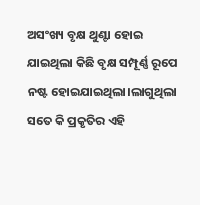ଅସଂଖ୍ୟ ବୃକ୍ଷ ଥୁଣ୍ଟା ହୋଇ ଯାଇଥିଲା କିଛି ବୃକ୍ଷ ସମ୍ପୂର୍ଣ୍ଣ ରୂପେ ନଷ୍ଟ ହୋଇଯାଇଥିଲା।ଲାଗୁଥିଲା ସତେ କି ପ୍ରକୃତିର ଏହି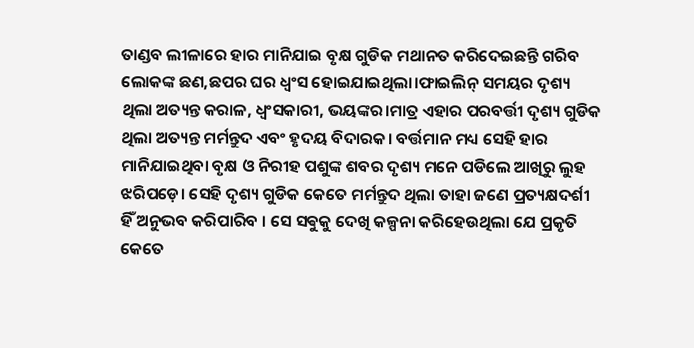ତାଣ୍ଡବ ଲୀଳାରେ ହାର ମାନିଯାଇ ବୃକ୍ଷ ଗୁଡିକ ମଥାନତ କରିଦେଇଛନ୍ତି ଗରିବ ଲୋକଙ୍କ ଛଣ,ଛପର ଘର ଧ୍ବଂସ ହୋଇଯାଇଥିଲା।ଫାଇଲିନ୍ ସମୟର ଦୃଶ୍ୟ ଥିଲା ଅତ୍ୟନ୍ତ କରାଳ, ଧ୍ୱଂସକାରୀ, ଭୟଙ୍କର।ମାତ୍ର ଏହାର ପରବର୍ତ୍ତୀ ଦୃଶ୍ୟ ଗୁଡିକ ଥିଲା ଅତ୍ୟନ୍ତ ମର୍ମନ୍ତୁଦ ଏବଂ ହୃଦୟ ବିଦାରକ। ବର୍ତ୍ତମାନ ମଧ୍ୟ ସେହି ହାର ମାନିଯାଇଥିବା ବୃକ୍ଷ ଓ ନିରୀହ ପଶୁଙ୍କ ଶବର ଦୃଶ୍ୟ ମନେ ପଡିଲେ ଆଖିରୁ ଲୁହ ଝରିପଡ଼େ। ସେହି ଦୃଶ୍ୟ ଗୁଡିକ କେତେ ମର୍ମନ୍ତୁଦ ଥିଲା ତାହା ଜଣେ ପ୍ରତ୍ୟକ୍ଷଦର୍ଶୀ ହିଁ ଅନୁଭବ କରିପାରିବ । ସେ ସଵୁକୁ ଦେଖି କଳ୍ପନା କରିହେଉଥିଲା ଯେ ପ୍ରକୃତି କେତେ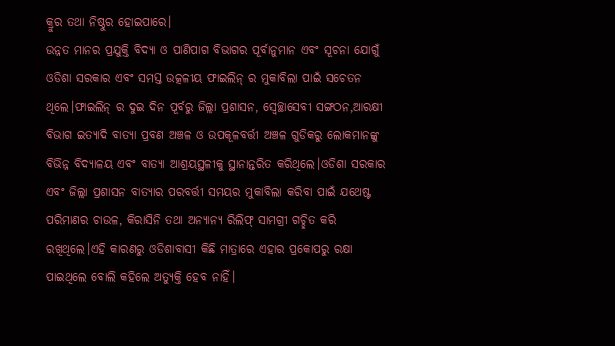କ୍ରୁର ତଥା ନିଷ୍ଠୁର ହୋଇପାରେ।
ଉନ୍ନତ ମାନର ପ୍ରଯୁକ୍ତି ବିଦ୍ୟା ଓ ପାଣିପାଗ ବିଭାଗର ପୂର୍ବାନୁମାନ ଏବଂ ସୂଚନା ଯୋଗୁଁ ଓଡିଶା ସରକାର ଏବଂ ସମସ୍ତ ଉତ୍କଳୀୟ ଫାଇଲିନ୍ ର ମୁକାବିଲା ପାଇଁ ସଚେତନ ଥିଲେ।ଫାଇଲିନ୍ ର ଦୁଇ ଦିନ ପୂର୍ବରୁ ଜିଲ୍ଲା ପ୍ରଶାସନ, ସ୍ବେଚ୍ଛାସେବୀ ସଙ୍ଗଠନ,ଆରକ୍ଷୀ ବିଭାଗ ଇତ୍ୟାଦି ବାତ୍ୟା ପ୍ରବଣ ଅଞ୍ଚଳ ଓ ଉପକୂଳବର୍ତ୍ତୀ ଅଞ୍ଚଳ ଗୁଡିକରୁ ଲୋକମାନଙ୍କୁ ବିଭିନ୍ନ ବିଦ୍ୟାଳୟ ଏବଂ ବାତ୍ୟା ଆଶ୍ରୟସ୍ଥଳୀକୁ ସ୍ଥାନାନ୍ତରିତ କରିଥିଲେ।ଓଡିଶା ସରକାର ଏବଂ ଜିଲ୍ଲା ପ୍ରଶାସନ ବାତ୍ୟାର ପରବର୍ତ୍ତୀ ସମୟର ମୁକାବିଲା କରିବା ପାଇଁ ଯଥେଷ୍ଟ ପରିମାଣର ଚାଉଳ, କିରାସିନି ତଥା ଅନ୍ୟାନ୍ୟ ରିଲିଫ୍ ସାମଗ୍ରୀ ଗଚ୍ଛିତ କରି ରଖିଥିଲେ।ଏହି କାରଣରୁ ଓଡିଶାବାସୀ କିଛି ମାତ୍ରାରେ ଏହାର ପ୍ରକୋପରୁ ରକ୍ଷା ପାଇଥିଲେ ବୋଲି କହିଲେ ଅତ୍ୟୁକ୍ତି ହେବ ନାହିଁ।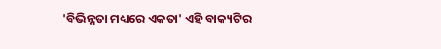'ବିଭିନ୍ନତା ମଧ୍ୟରେ ଏକତା' ଏହି ବାକ୍ୟଟିର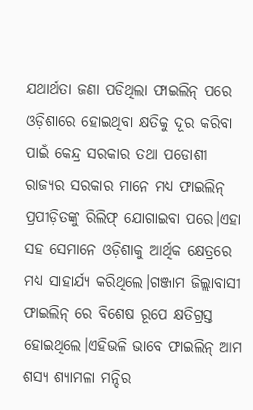ଯଥାର୍ଥତା ଜଣା ପଡିଥିଲା ଫାଇଲିନ୍ ପରେ ଓଡ଼ିଶାରେ ହୋଇଥିବା କ୍ଷତିକୁ ଦୂର କରିବା ପାଇଁ କେନ୍ଦ୍ର ସରକାର ତଥା ପଡୋଶୀ ରାଜ୍ୟର ସରକାର ମାନେ ମଧ୍ୟ ଫାଇଲିନ୍ ପ୍ରପୀଡ଼ିତଙ୍କୁ ରିଲିଫ୍ ଯୋଗାଇବା ପରେ।ଏହା ସହ ସେମାନେ ଓଡ଼ିଶାକୁ ଆର୍ଥିକ କ୍ଷେତ୍ରରେ ମଧ୍ୟ ସାହାର୍ଯ୍ୟ କରିଥିଲେ।ଗଞ୍ଜାମ ଜିଲ୍ଲାବାସୀ ଫାଇଲିନ୍ ରେ ବିଶେଷ ରୂପେ କ୍ଷତିଗ୍ରସ୍ତ ହୋଇଥିଲେ।ଏହିଭଳି ଭାବେ ଫାଇଲିନ୍ ଆମ ଶସ୍ୟ ଶ୍ୟାମଳା ମନ୍ଦିର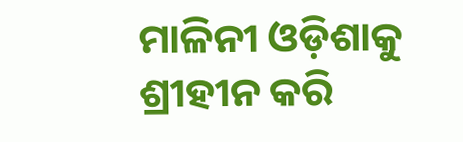ମାଳିନୀ ଓଡ଼ିଶାକୁ ଶ୍ରୀହୀନ କରି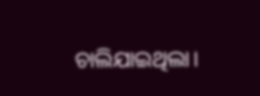ଚାଲିଯାଇଥିଲା।